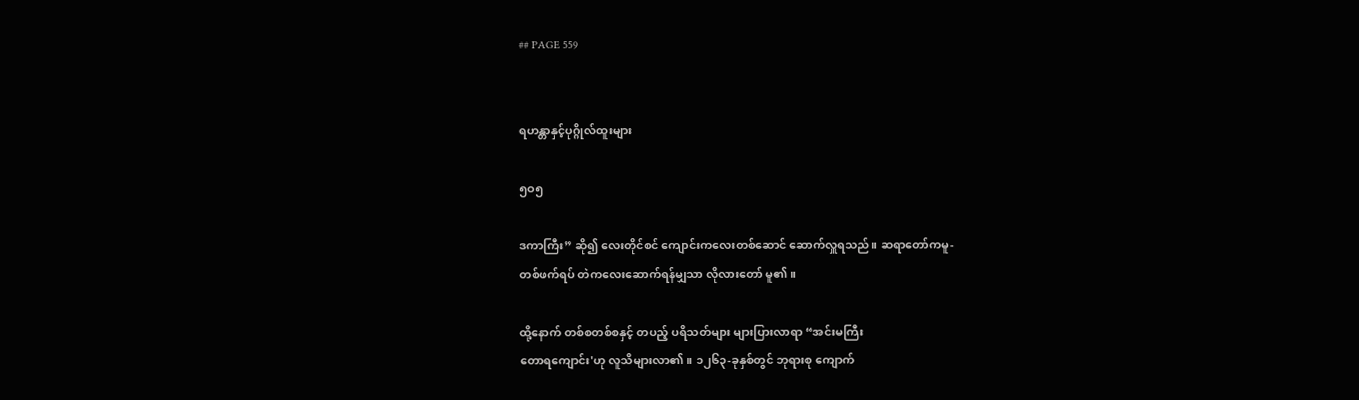## PAGE 559


ရဟန္တာနှင့်ပုဂ္ဂိုလ်ထူးများ

၅ဝ၅

ဒကာကြီး” ဆို၍ လေးတိုင်စင် ကျောင်းကလေးတစ်ဆောင် ဆောက်လှူရသည်။ ဆရာတော်ကမူ-
တစ်ဖက်ရပ် တဲကလေးဆောက်ရန်မျှသာ လိုလားတော် မူ၏။

ထို့နောက် တစ်စတစ်စနှင့် တပည့် ပရိသတ်များ များပြားလာရာ “အင်းမကြီး
တောရကျောင်း'ဟု လူသိများလာ၏။ ၁၂၆၃-ခုနှစ်တွင် ဘုရားစု ကျောက်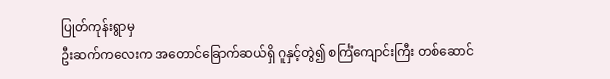ပြုတ်ကုန်းရွာမှ
ဦးဆက်ကလေးက အတောင်ခြောက်ဆယ်ရှိ ဂူနှင့်တွဲ၍ စင်္ကြံကျောင်းကြီး တစ်ဆောင်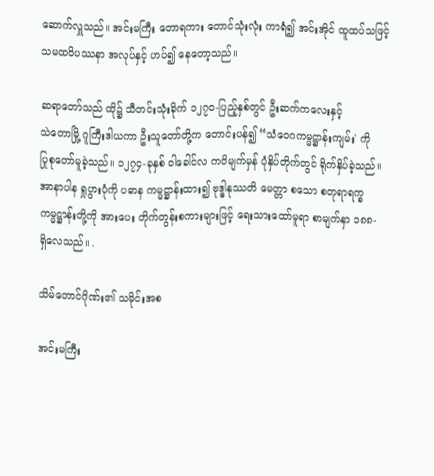ဆောက်လှူသည်။ အင်းမကြီး တောရကား တောင်သုံးလုံး ကာရံ၍ အင်းအိုင် ထူထပ်သဖြင့်
သမထဝိပဿနာ အလုပ်နှင့် ဟပ်၍ နေတော့သည်။

ဆရာတော်သည် ထို၌ သီတင်းသုံးခိုက် ၁၂၇ဝ-ပြည့်နှစ်တွင် ဦးဆက်ကလေးနှင့်
သဲတောမြို့ ဂူကြီးဒါယကာ ဦးသူတော်တို့က တောင်းပန်၍ “သံဝေဂကမ္မဋ္ဌာန်းကျမ်း' ကို
ပြုစုတော်မူခဲ့သည်။ ၁၂၇၄-ခုနှစ် ဝါခေါင်လ ကဝိမျက်မှန် ပုံနှိပ်တိုက်တွင် ရိုက်နှိပ်ခဲ့သည်။
အာနာပါန ရှုပွားပုံကို ပဓာန ကမ္မဋ္ဌာန်းထား၍ ဗုဒ္ဓါနုဿတိ မေတ္တာ စသော စတုရာရက္ခ
ကမ္မဋ္ဌာန်းတို့ကို အားပေး တိုက်တွန်းစကားများဖြင့် ရေးသားထော်မူရာ စာမျက်နှာ ၁၈၈-
ရှိလေသည်။ .

သိမ်တောင်ဂိုဏ်း၏ သမိုင်းအစ

အင်းမကြီး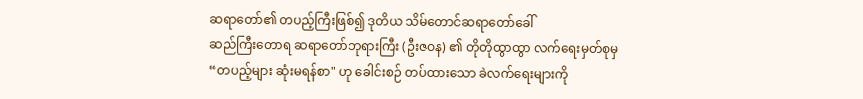ဆရာတော်၏ တပည့်ကြီးဖြစ်၍ ဒုတိယ သိမ်တောင်ဆရာတော်ခေါ်
ဆည်ကြီးတောရ ဆရာတော်ဘုရားကြီး (ဦးဇဝန) ၏ တိုတိုထွာထွာ လက်ရေးမှတ်စုမှ
“တပည့်များ ဆုံးမရန်စာ" ဟု ခေါင်းစဉ် တပ်ထားသော ခဲလက်ရေးများကို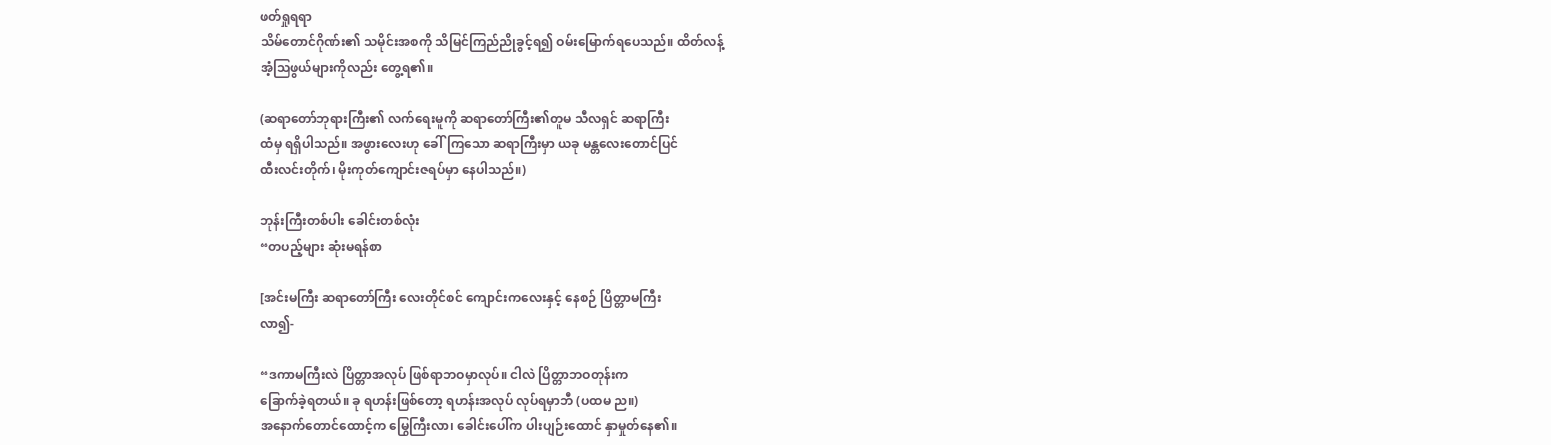ဖတ်ရှုရရာ
သိမ်တောင်ဂိုဏ်း၏ သမိုင်းအစကို သိမြင်ကြည်ညိုခွင့်ရ၍ ဝမ်းမြောက်ရပေသည်။ ထိတ်လန့်
အံ့သြဖွယ်များကိုလည်း တွေ့ရ၏။

(ဆရာတော်ဘုရားကြီး၏ လက်ရေးမူကို ဆရာတော်ကြီး၏တူမ သီလရှင် ဆရာကြီး
ထံမှ ရရှိပါသည်။ အဖွားလေးဟု ခေါ်ကြသော ဆရာကြီးမှာ ယခု မန္တလေးတောင်ပြင်
ထီးလင်းတိုက်၊ မိုးကုတ်ကျောင်းဇရပ်မှာ နေပါသည်။)

ဘုန်းကြီးတစ်ပါး ခေါင်းတစ်လုံး
“တပည့်များ ဆုံးမရန်စာ

[အင်းမကြီး ဆရာတော်ကြီး လေးတိုင်စင် ကျောင်းကလေးနှင့် နေစဉ် ပြိတ္တာမကြီး
လာ၍-

“ဒကာမကြီးလဲ ပြိတ္တာအလုပ် ဖြစ်ရာဘဝမှာလုပ်။ ငါလဲ ပြိတ္တာဘဝတုန်းက
ခြောက်ခဲ့ရတယ်။ ခု ရဟန်းဖြစ်တော့ ရဟန်းအလုပ် လုပ်ရမှာဘီ (ပထမ ည။)
အနောက်တောင်ထောင့်က မြွေကြီးလာ၊ ခေါင်းပေါ်က ပါးပျဉ်းထောင် နှာမှုတ်နေ၏။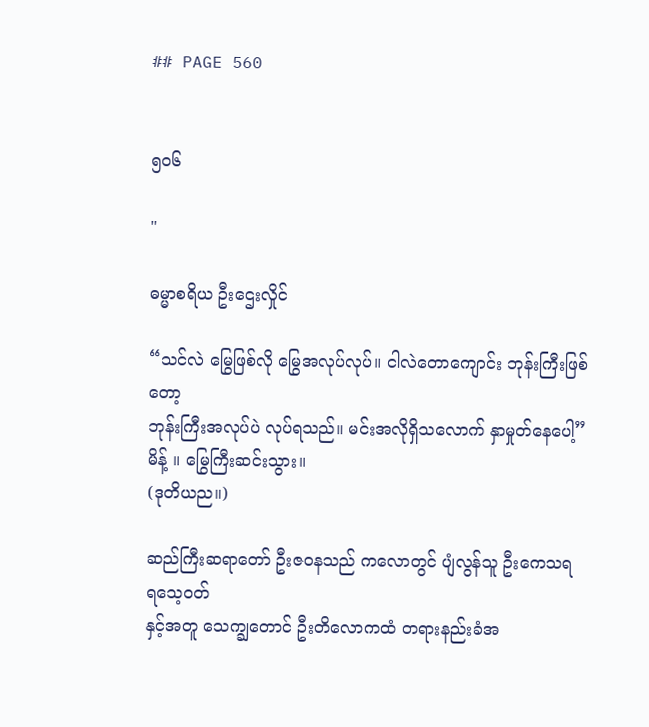## PAGE 560


၅ဝ၆

"

ဓမ္မာစရိယ ဦးဌေးလှိုင်

“သင်လဲ မြွေဖြစ်လို မြွေအလုပ်လုပ်။ ငါလဲတောကျောင်း ဘုန်းကြီးဖြစ်တော့
ဘုန်းကြီးအလုပ်ပဲ လုပ်ရသည်။ မင်းအလိုရှိသလောက် နှာမှုတ်နေပေါ့” မိန့် ။ မြွေကြီးဆင်းသွား။
(ဒုတိယည။)

ဆည်ကြီးဆရာတော် ဦးဇဝနသည် ကလောတွင် ပျံလွန်သူ ဦးကေသရ ရသေ့ဝတ်
နှင့်အတူ သေက္ချတောင် ဦးတိလောကထံ တရားနည်းခံအ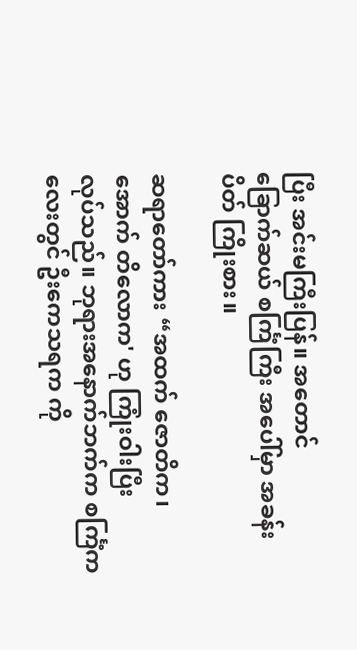ပြီး အင်းမကြီးပြန်။ အတောင်
ခြောက်ဆယ် စင်္ကြံကြီး အပေါ်မှာ အခန်းပိတ် ကြိုးစား။

ဆရာတော်ကား “အထက် ဇောတိက၊ အောက် တိလောက' ဟု ကြုံးဝါးပြီး
လုပ်သည်။ ဘုရားအနောက်ဘက်က စင်္ကြံကလေးတွင် ဦးကေသရက ကို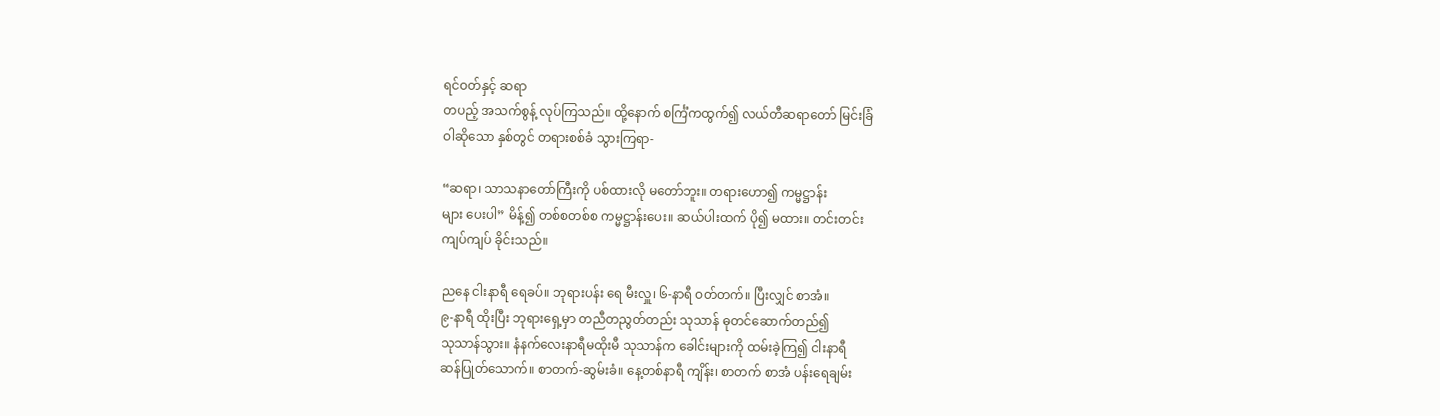ရင်ဝတ်နှင့် ဆရာ
တပည့် အသက်စွန့် လုပ်ကြသည်။ ထို့နောက် စင်္ကြံကထွက်၍ လယ်တီဆရာတော် မြင်းခြံ
ဝါဆိုသော နှစ်တွင် တရားစစ်ခံ သွားကြရာ-

“ဆရာ၊ သာသနာတော်ကြီးကို ပစ်ထားလို မတော်ဘူး။ တရားဟော၍ ကမ္မဋ္ဌာန်း
များ ပေးပါ” မိန့်၍ တစ်စတစ်စ ကမ္မဋ္ဌာန်းပေး။ ဆယ်ပါးထက် ပို၍ မထား။ တင်းတင်း
ကျပ်ကျပ် ခိုင်းသည်။

ညနေ ငါးနာရီ ရေခပ်။ ဘုရားပန်း ရေ မီးလှူ၊ ၆-နာရီ ဝတ်တက်။ ပြီးလျှင် စာအံ။
၉-နာရီ ထိုးပြီး ဘုရားရှေ့မှာ တညီတညွတ်တည်း သုသာန် ဓုတင်ဆောက်တည်၍
သုသာန်သွား။ နံနက်လေးနာရီမထိုးမီ သုသာန်က ခေါင်းများကို ထမ်းခဲ့ကြ၍ ငါးနာရီ
ဆန်ပြုတ်သောက်။ စာတက်-ဆွမ်းခံ။ နေ့တစ်နာရီ ကျိန်း၊ စာတက် စာအံ ပန်းရေချမ်း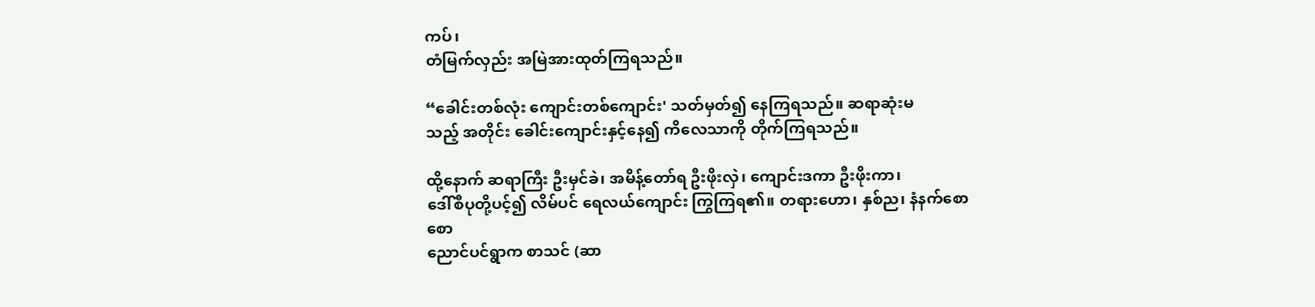ကပ်၊
တံမြက်လှည်း အမြဲအားထုတ်ကြရသည်။

“ခေါင်းတစ်လုံး ကျောင်းတစ်ကျောင်း' သတ်မှတ်၍ နေကြရသည်။ ဆရာဆုံးမ
သည့် အတိုင်း ခေါင်းကျောင်းနှင့်နေ၍ ကိလေသာကို တိုက်ကြရသည်။

ထို့နောက် ဆရာကြီး ဦးမှင်ခဲ၊ အမိန့်တော်ရ ဦးဖိုးလှဲ၊ ကျောင်းဒကာ ဦးဖိုးကာ၊
ဒေါ်စီပုတို့ပင့်၍ လိမ်ပင် ရေလယ်ကျောင်း ကြွကြရ၏။ တရားဟော၊ နှစ်ည၊ နံနက်စောစော
ညောင်ပင်ရွာက စာသင် (ဆာ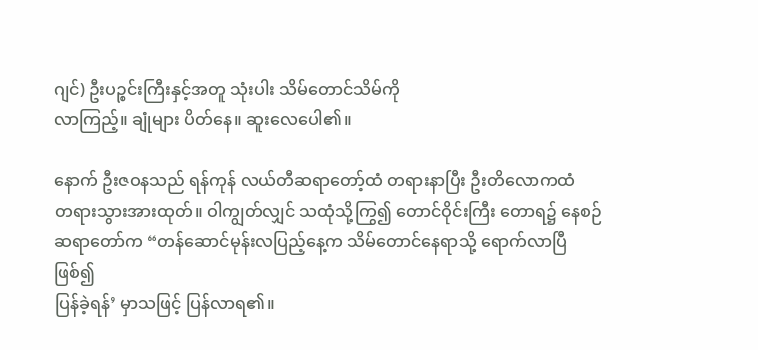ဂျင်) ဦးပဉ္စင်းကြီးနှင့်အတူ သုံးပါး သိမ်တောင်သိမ်ကို
လာကြည့်။ ချုံများ ပိတ်နေ။ ဆူးလေပေါ၏။

နောက် ဦးဇဝနသည် ရန်ကုန် လယ်တီဆရာတော့်ထံ တရားနာပြီး ဦးတိလောကထံ
တရားသွားအားထုတ်။ ဝါကျွတ်လျှင် သထုံသို့ကြွ၍ တောင်ဝိုင်းကြီး တောရ၌ နေစဉ်
ဆရာတော်က “တန်ဆောင်မုန်းလပြည့်နေ့က သိမ်တောင်နေရာသို့ ရောက်လာပြီ ဖြစ်၍
ပြန်ခဲ့ရန်’ မှာသဖြင့် ပြန်လာရ၏။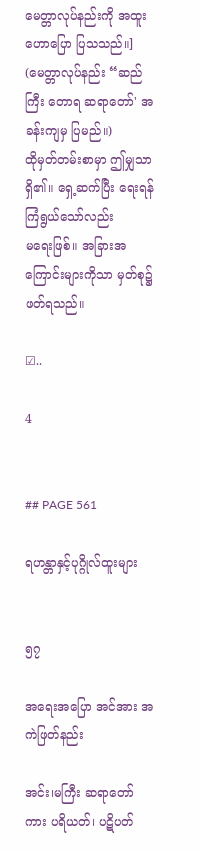မေတ္တာလုပ်နည်းကို အထူးဟောပြော ပြသသည်။]
(မေတ္တာလုပ်နည်း “ဆည်ကြီး တောရ ဆရာတော်' အခန်းကျမှ ပြမည်။)
ထိုမှတ်တမ်းစာမှာ ဤမျှသာ ရှိ၏။ ရှေ့ဆက်ပြီး ရေးရန် ကြံရွယ်သော်လည်း
မရေးဖြစ်။ အခြားအကြောင်းများကိုသာ မှတ်စု၌ ဖတ်ရသည်။

☑..

4


## PAGE 561

ရဟန္တာနှင့်ပုဂ္ဂိုလ်ထူးများ


၅၇

အရေးအပြော အင်အား အကဲဖြတ်နည်း

အင်း၊မကြီး ဆရာတော်ကား ပရိယတ်၊ ပဋိပတ်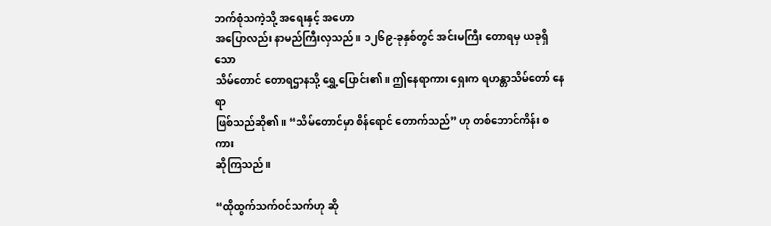ဘက်စုံသကဲ့သို့ အရေးနှင့် အဟော
အပြောလည်း နာမည်ကြီးလှသည်။ ၁၂၆၉-ခုနှစ်တွင် အင်းမကြီး တောရမှ ယခုရှိသော
သိမ်တောင် တောရဌာနသို့ ရွှေ့ပြောင်း၏။ ဤနေရာကား ရှေးက ရဟန္တာသိမ်တော် နေရာ
ဖြစ်သည်ဆို၏။ “သိမ်တောင်မှာ စိန်ရောင် တောက်သည်” ဟု တစ်ဘောင်ကိန်း စကား
ဆိုကြသည်။

“ထိုထွက်သက်ဝင်သက်ဟု ဆို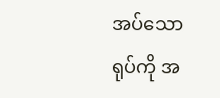အပ်သော ရုပ်ကို အ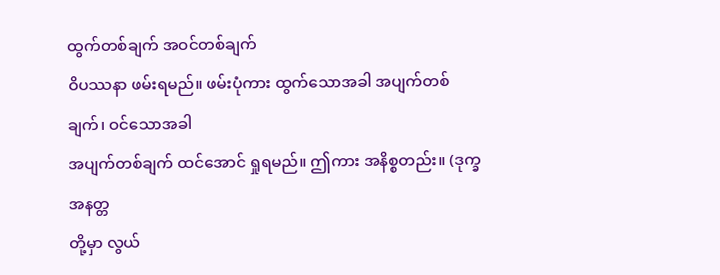ထွက်တစ်ချက် အဝင်တစ်ချက်
ဝိပဿနာ ဖမ်းရမည်။ ဖမ်းပုံကား ထွက်သောအခါ အပျက်တစ်ချက်၊ ဝင်သောအခါ
အပျက်တစ်ချက် ထင်အောင် ရှုရမည်။ ဤကား အနိစ္စတည်း။ (ဒုက္ခ အနတ္တ
တို့မှာ လွယ်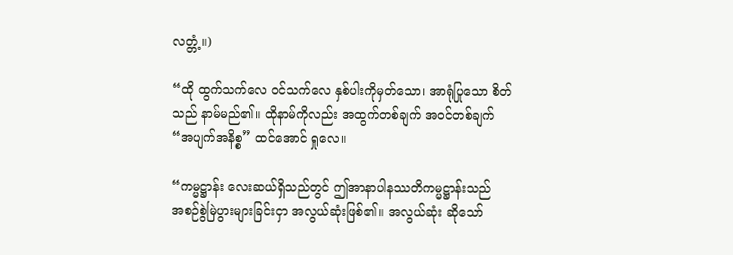လတ္တံ့။)

“ထို ထွက်သက်လေ ဝင်သက်လေ နှစ်ပါးကိုမှတ်သော၊ အာရုံပြုသော စိတ်
သည် နာမ်မည်၏။ ထိုနာမ်ကိုလည်း အထွက်တစ်ချက် အဝင်တစ်ချက်
“အပျက်အနိစ္စ” ထင်အောင် ရှုလေ။

“ကမ္မဋ္ဌာန်း လေးဆယ်ရှိသည်တွင် ဤအာနာပါနဿတိကမ္မဋ္ဌာန်းသည်
အစဉ်စွဲမြဲပွားများခြင်းငှာ အလွယ်ဆုံးဖြစ်၏။ အလွယ်ဆုံး ဆိုသော်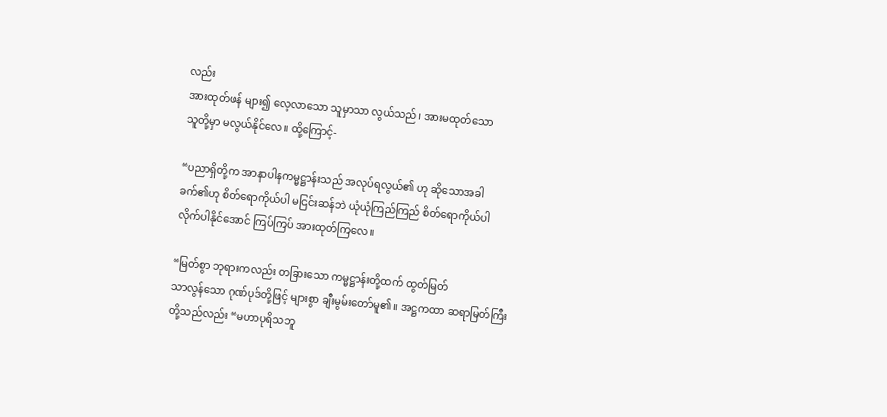လည်း
အားထုတ်ဖန် များ၍ လေ့လာသော သူမှာသာ လွယ်သည်၊ အားမထုတ်သော
သူတို့မှာ မလွယ်နိုင်လေ။ ထို့ကြောင့်-

“ပညာရှိတို့က အာနာပါနကမ္မဋ္ဌာန်းသည် အလုပ်ရလွယ်၏ ဟု ဆိုသောအခါ
ခက်၏ဟု စိတ်ရောကိုယ်ပါ မငြင်းဆန်ဘဲ ယုံယုံကြည်ကြည် စိတ်ရောကိုယ်ပါ
လိုက်ပါနိုင်အောင် ကြပ်ကြပ် အားထုတ်ကြလေ။

“မြတ်စွာ ဘုရားကလည်း တခြားသော ကမ္မဋ္ဌာန်းတို့ထက် ထွတ်မြတ်
သာလွန်သော ဂုဏ်ပုဒ်တို့ဖြင့် များစွာ ချီးမွမ်းတော်မူ၏။ အဋ္ဌကထာ ဆရာမြတ်ကြီး
တို့သည်လည်း “မဟာပုရိသဘူ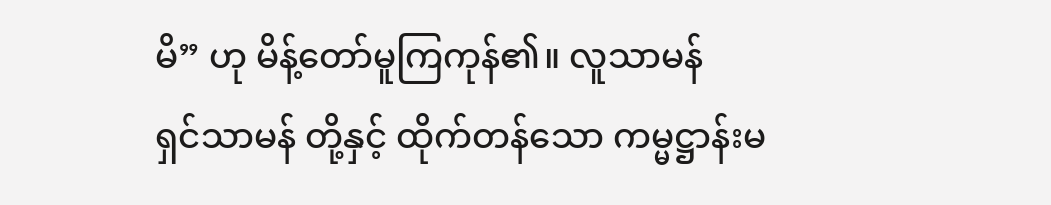မိ” ဟု မိန့်တော်မူကြကုန်၏။ လူသာမန်
ရှင်သာမန် တို့နှင့် ထိုက်တန်သော ကမ္မဋ္ဌာန်းမ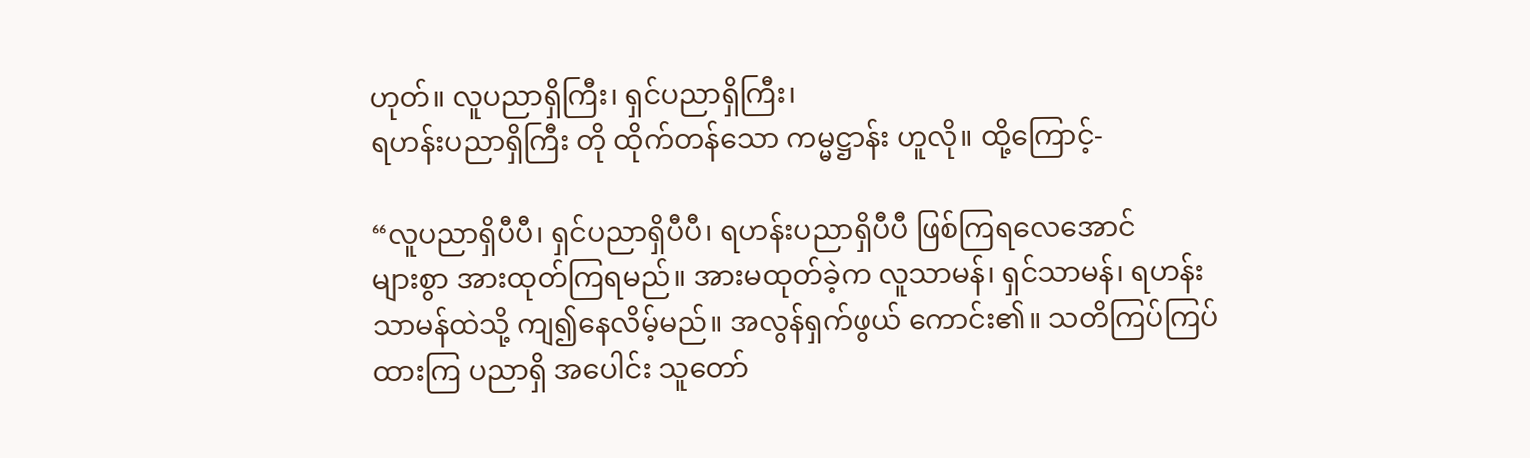ဟုတ်။ လူပညာရှိကြီး၊ ရှင်ပညာရှိကြီး၊
ရဟန်းပညာရှိကြီး တို ထိုက်တန်သော ကမ္မဋ္ဌာန်း ဟူလို။ ထို့ကြောင့်-

“လူပညာရှိပီပီ၊ ရှင်ပညာရှိပီပီ၊ ရဟန်းပညာရှိပီပီ ဖြစ်ကြရလေအောင်
များစွာ အားထုတ်ကြရမည်။ အားမထုတ်ခဲ့က လူသာမန်၊ ရှင်သာမန်၊ ရဟန်း
သာမန်ထဲသို့ ကျ၍နေလိမ့်မည်။ အလွန်ရှက်ဖွယ် ကောင်း၏။ သတိကြပ်ကြပ်
ထားကြ ပညာရှိ အပေါင်း သူတော်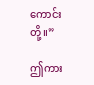ကောင်းတို့။”

ဤကား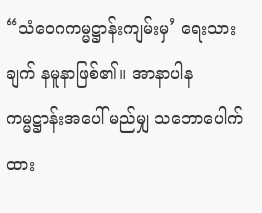“သံဝေဂကမ္မဋ္ဌာန်းကျမ်းမှ’ ရေးသားချက် နမူနာဖြစ်၏။ အာနာပါန
ကမ္မဋ္ဌာန်းအပေါ် မည်မျှ သဘောပေါက် ထား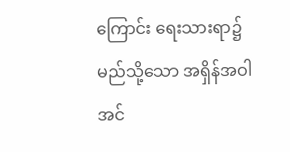ကြောင်း ရေးသားရာ၌ မည်သို့သော အရှိန်အဝါ
အင်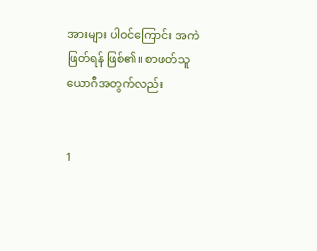အားများ ပါဝင်ကြောင်း အကဲဖြတ်ရန် ဖြစ်၏။ စာဖတ်သူယောဂီအတွက်လည်း


1